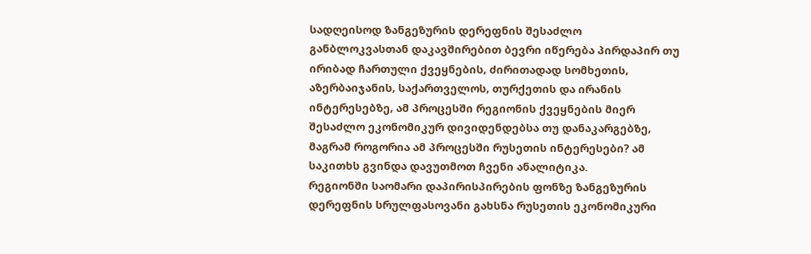სადღეისოდ ზანგეზურის დერეფნის შესაძლო განბლოკვასთან დაკავშირებით ბევრი იწერება პირდაპირ თუ ირიბად ჩართული ქვეყნების, ძირითადად სომხეთის, აზერბაიჯანის, საქართველოს, თურქეთის და ირანის ინტერესებზე, ამ პროცესში რეგიონის ქვეყნების მიერ შესაძლო ეკონომიკურ დივიდენდებსა თუ დანაკარგებზე, მაგრამ როგორია ამ პროცესში რუსეთის ინტერესები? ამ საკითხს გვინდა დავუთმოთ ჩვენი ანალიტიკა.
რეგიონში საომარი დაპირისპირების ფონზე ზანგეზურის დერეფნის სრულფასოვანი გახსნა რუსეთის ეკონომიკური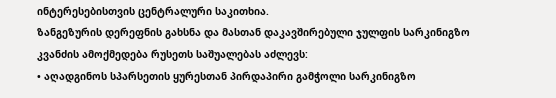ინტერესებისთვის ცენტრალური საკითხია.
ზანგეზურის დერეფნის გახსნა და მასთან დაკავშირებული ჯულფის სარკინიგზო კვანძის ამოქმედება რუსეთს საშუალებას აძლევს:
• აღადგინოს სპარსეთის ყურესთან პირდაპირი გამჭოლი სარკინიგზო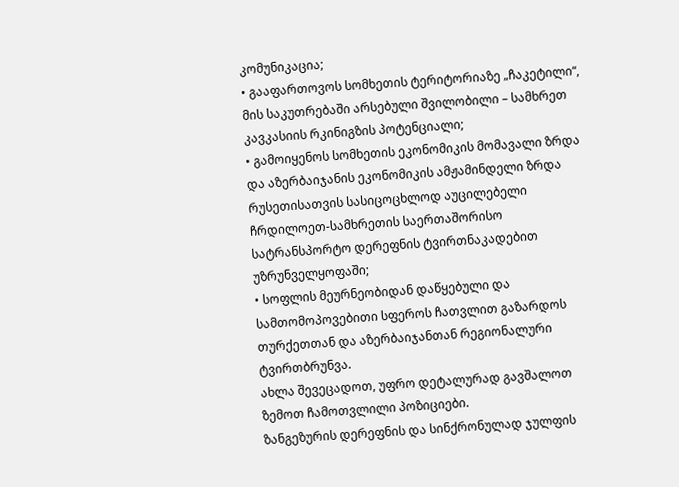კომუნიკაცია;
• გააფართოვოს სომხეთის ტერიტორიაზე „ჩაკეტილი“, მის საკუთრებაში არსებული შვილობილი – სამხრეთ კავკასიის რკინიგზის პოტენციალი;
• გამოიყენოს სომხეთის ეკონომიკის მომავალი ზრდა და აზერბაიჯანის ეკონომიკის ამჟამინდელი ზრდა რუსეთისათვის სასიცოცხლოდ აუცილებელი ჩრდილოეთ-სამხრეთის საერთაშორისო სატრანსპორტო დერეფნის ტვირთნაკადებით უზრუნველყოფაში;
• სოფლის მეურნეობიდან დაწყებული და სამთომოპოვებითი სფეროს ჩათვლით გაზარდოს თურქეთთან და აზერბაიჯანთან რეგიონალური ტვირთბრუნვა.
ახლა შევეცადოთ, უფრო დეტალურად გავშალოთ ზემოთ ჩამოთვლილი პოზიციები.
ზანგეზურის დერეფნის და სინქრონულად ჯულფის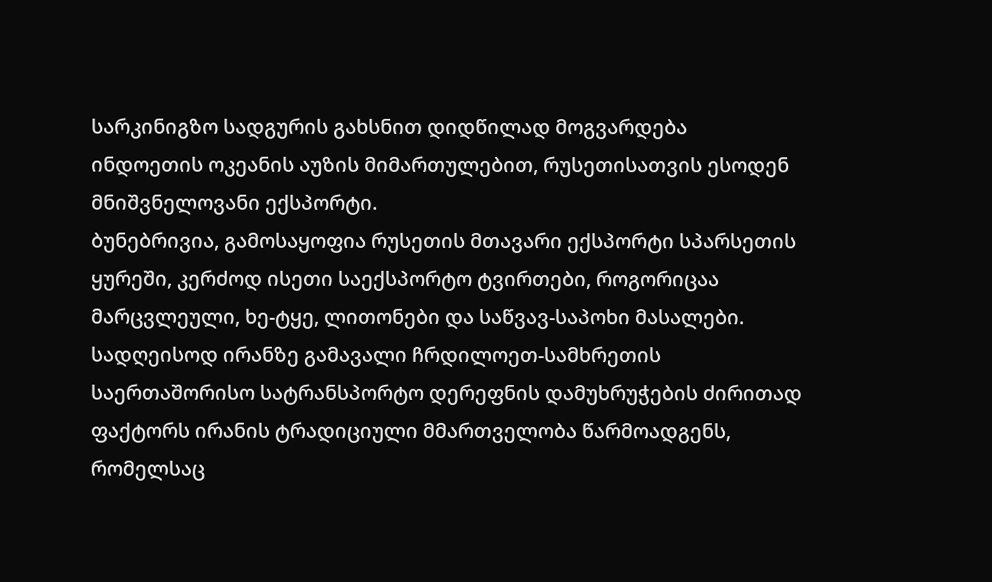სარკინიგზო სადგურის გახსნით დიდწილად მოგვარდება ინდოეთის ოკეანის აუზის მიმართულებით, რუსეთისათვის ესოდენ მნიშვნელოვანი ექსპორტი.
ბუნებრივია, გამოსაყოფია რუსეთის მთავარი ექსპორტი სპარსეთის ყურეში, კერძოდ ისეთი საექსპორტო ტვირთები, როგორიცაა მარცვლეული, ხე-ტყე, ლითონები და საწვავ-საპოხი მასალები.
სადღეისოდ ირანზე გამავალი ჩრდილოეთ-სამხრეთის საერთაშორისო სატრანსპორტო დერეფნის დამუხრუჭების ძირითად ფაქტორს ირანის ტრადიციული მმართველობა წარმოადგენს, რომელსაც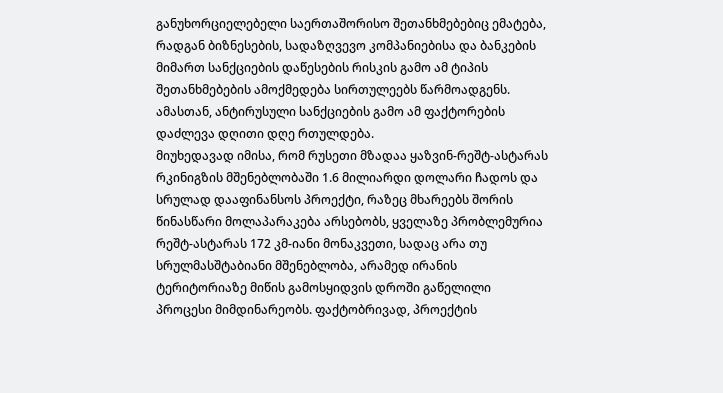განუხორციელებელი საერთაშორისო შეთანხმებებიც ემატება, რადგან ბიზნესების, სადაზღვევო კომპანიებისა და ბანკების მიმართ სანქციების დაწესების რისკის გამო ამ ტიპის შეთანხმებების ამოქმედება სირთულეებს წარმოადგენს. ამასთან, ანტირუსული სანქციების გამო ამ ფაქტორების დაძლევა დღითი დღე რთულდება.
მიუხედავად იმისა, რომ რუსეთი მზადაა ყაზვინ-რეშტ-ასტარას რკინიგზის მშენებლობაში 1.6 მილიარდი დოლარი ჩადოს და სრულად დააფინანსოს პროექტი, რაზეც მხარეებს შორის წინასწარი მოლაპარაკება არსებობს, ყველაზე პრობლემურია რეშტ-ასტარას 172 კმ-იანი მონაკვეთი, სადაც არა თუ სრულმასშტაბიანი მშენებლობა, არამედ ირანის ტერიტორიაზე მიწის გამოსყიდვის დროში გაწელილი პროცესი მიმდინარეობს. ფაქტობრივად, პროექტის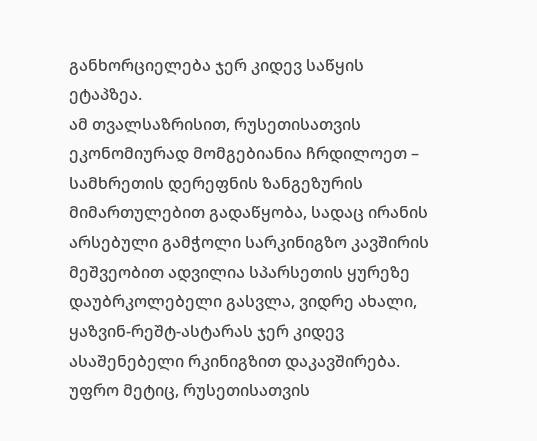განხორციელება ჯერ კიდევ საწყის ეტაპზეა.
ამ თვალსაზრისით, რუსეთისათვის ეკონომიურად მომგებიანია ჩრდილოეთ – სამხრეთის დერეფნის ზანგეზურის მიმართულებით გადაწყობა, სადაც ირანის არსებული გამჭოლი სარკინიგზო კავშირის მეშვეობით ადვილია სპარსეთის ყურეზე დაუბრკოლებელი გასვლა, ვიდრე ახალი, ყაზვინ-რეშტ-ასტარას ჯერ კიდევ ასაშენებელი რკინიგზით დაკავშირება.
უფრო მეტიც, რუსეთისათვის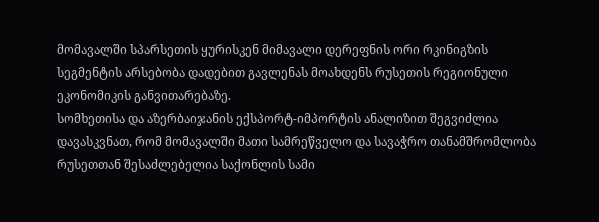მომავალში სპარსეთის ყურისკენ მიმავალი დერეფნის ორი რკინიგზის სეგმენტის არსებობა დადებით გავლენას მოახდენს რუსეთის რეგიონული ეკონომიკის განვითარებაზე.
სომხეთისა და აზერბაიჯანის ექსპორტ-იმპორტის ანალიზით შეგვიძლია დავასკვნათ, რომ მომავალში მათი სამრეწველო და სავაჭრო თანამშრომლობა რუსეთთან შესაძლებელია საქონლის სამი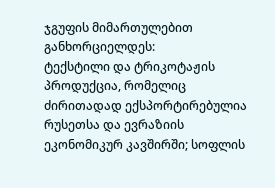ჯგუფის მიმართულებით განხორციელდეს:
ტექსტილი და ტრიკოტაჟის პროდუქცია, რომელიც ძირითადად ექსპორტირებულია რუსეთსა და ევრაზიის ეკონომიკურ კავშირში; სოფლის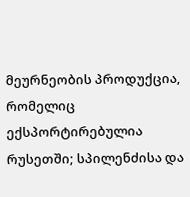მეურნეობის პროდუქცია, რომელიც ექსპორტირებულია რუსეთში; სპილენძისა და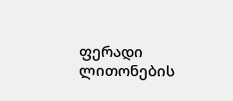ფერადი ლითონების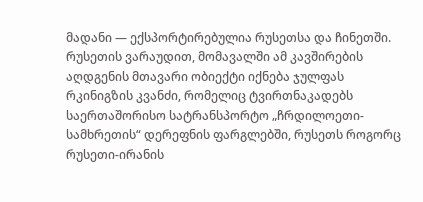მადანი — ექსპორტირებულია რუსეთსა და ჩინეთში.
რუსეთის ვარაუდით, მომავალში ამ კავშირების აღდგენის მთავარი ობიექტი იქნება ჯულფას რკინიგზის კვანძი, რომელიც ტვირთნაკადებს საერთაშორისო სატრანსპორტო „ჩრდილოეთი-სამხრეთის“ დერეფნის ფარგლებში, რუსეთს როგორც რუსეთი-ირანის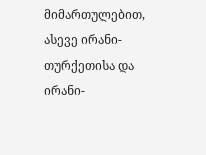მიმართულებით, ასევე ირანი-თურქეთისა და ირანი-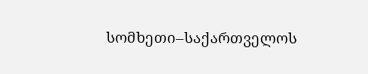სომხეთი–საქართველოს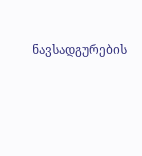ნავსადგურების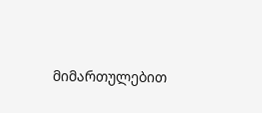მიმართულებით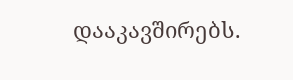დააკავშირებს.